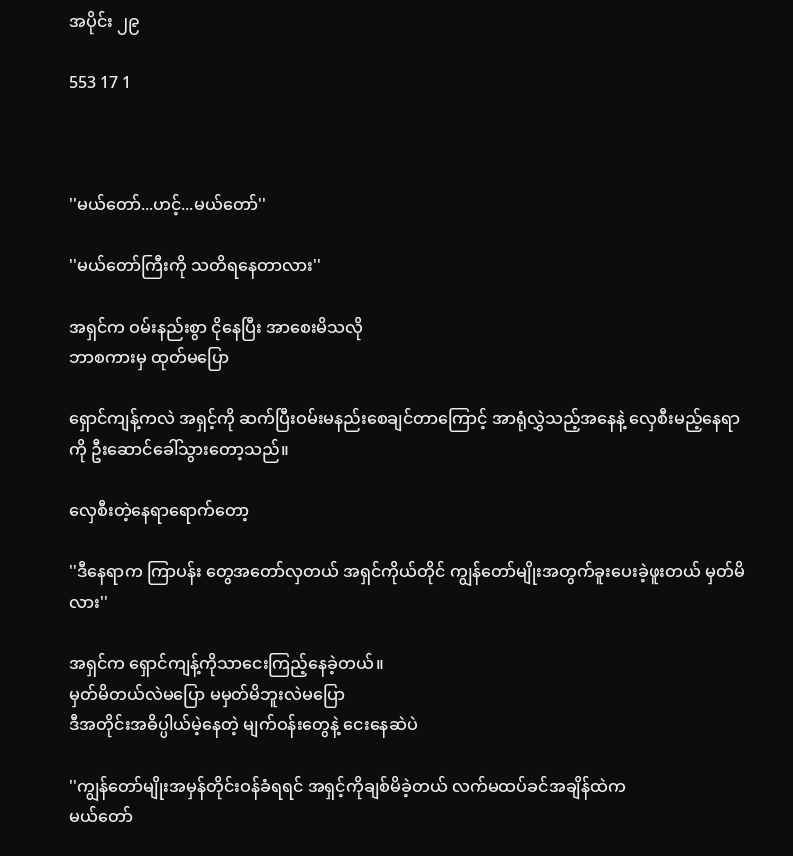အပိုင်း ၂၉

553 17 1



''မယ်တော်...ဟင့်...မယ်တော်''

''မယ်တော်ကြီးကို သတိရနေတာလား''

အရှင်က ဝမ်းနည်းစွာ ငိုနေပြီး အာစေးမိသလို
ဘာစကားမှ ထုတ်မပြော

ရှောင်ကျန့်ကလဲ အရှင့်ကို ဆက်ပြီးဝမ်းမနည်းစေချင်တာကြောင့် အာရုံလွှဲသည့်အနေနဲ့ လှေစီးမည့်နေရာကို ဦးဆောင်ခေါ်သွားတော့သည်။

လှေစီးတဲ့နေရာရောက်တော့

''ဒီနေရာက ကြာပန်း တွေအတော်လှတယ် အရှင်ကိုယ်တိုင် ကျွန်တော်မျိုးအတွက်ခူးပေးခဲ့ဖူးတယ် မှတ်မိလား''

အရှင်က ရှောင်ကျန့်ကိုသာငေးကြည့်နေခဲ့တယ်။
မှတ်မိတယ်လဲမပြော မမှတ်မိဘူးလဲမပြော
ဒီအတိုင်းအဓိပ္ပါယ်မဲ့နေတဲ့ မျက်ဝန်းတွေနဲ့ ငေးနေဆဲပဲ

''ကျွန်တော်မျိုးအမှန်တိုင်းဝန်ခံရရင် အရှင့်ကိုချစ်မိခဲ့တယ် လက်မထပ်ခင်အချိန်ထဲက
မယ်တော်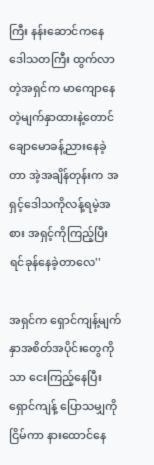ကြီး နန်းဆောင်ကနေ ဒေါသတကြီး ထွက်လာတဲ့အရှင်က မာကျောနေတဲ့မျက်နှာထားနဲ့တောင် ချောမောခန့်ညားနေခဲ့တာ အဲ့အချိန်တုန်းက အရှင့်ဒေါသကိုလန့်ရမဲ့အစား အရှင့်ကိုကြည့်ပြီး ရင်ခုန်နေခဲ့တာလေ''

အရှင်က ရှောင်ကျန့်မျက်နှာအစိတ်အပိုင်းတွေကိုသာ ငေးကြည့်နေပြီး ရှောင်ကျန့် ပြောသမျှကို ငြိမ်ကာ နားထောင်နေ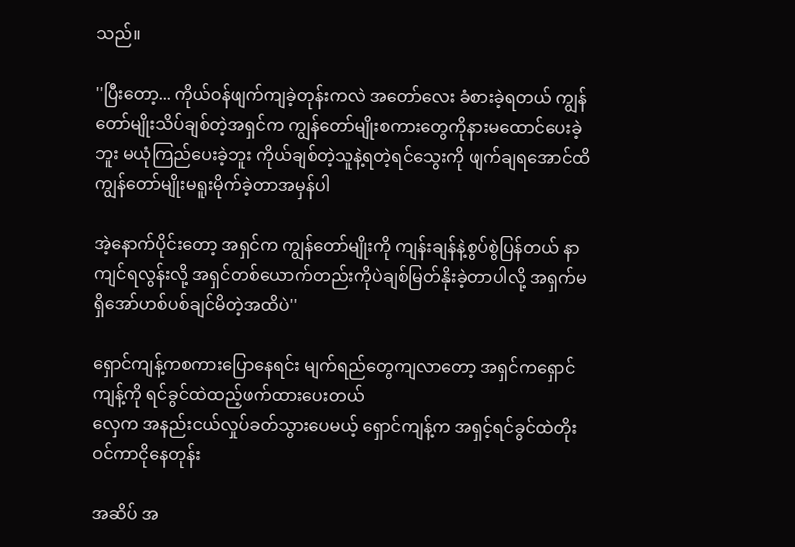သည်။

''ပြီးတော့... ကိုယ်ဝန်ဖျက်ကျခဲ့တုန်းကလဲ အတော်လေး ခံစားခဲ့ရတယ် ကျွန်တော်မျိုးသိပ်ချစ်တဲ့အရှင်က ကျွန်တော်မျိုးစကားတွေကိုနားမထောင်ပေးခဲ့ဘူး မယုံကြည်ပေးခဲ့ဘူး ကိုယ်ချစ်တဲ့သူနဲ့ရတဲ့ရင်သွေးကို ဖျက်ချရအောင်ထိ ကျွန်တော်မျိုးမရူးမိုက်ခဲ့တာအမှန်ပါ

အဲ့နောက်ပိုင်းတော့ အရှင်က ကျွန်တော်မျိုးကို ကျန်းချန်နဲ့စွပ်စွဲပြန်တယ် နာကျင်ရလွန်းလို့ အရှင်တစ်ယောက်တည်းကိုပဲချစ်မြတ်နိုးခဲ့တာပါလို့ အရှက်မရှိအော်ဟစ်ပစ်ချင်မိတဲ့အထိပဲ''

ရှောင်ကျန့်ကစကားပြောနေရင်း မျက်ရည်တွေကျလာတော့ အရှင်ကရှောင်ကျန့်ကို ရင်ခွင်ထဲထည့်ဖက်ထားပေးတယ်
လှေက အနည်းငယ်လှုပ်ခတ်သွားပေမယ့် ရှောင်ကျန့်က အရှင့်ရင်ခွင်ထဲတိုးဝင်ကာငိုနေတုန်း

အဆိပ် အ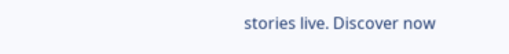stories live. Discover now